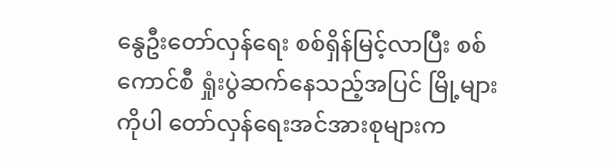နွေဦးတော်လှန်ရေး စစ်ရှိန်မြင့်လာပြီး စစ်ကောင်စီ ရှုံးပွဲဆက်နေသည့်အပြင် မြို့များကိုပါ တော်လှန်ရေးအင်အားစုများက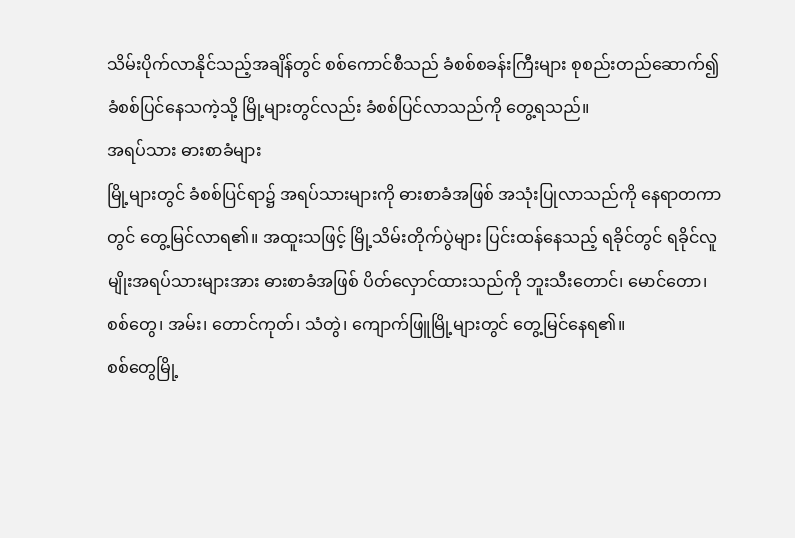သိမ်းပိုက်လာနိုင်သည့်အချိန်တွင် စစ်ကောင်စီသည် ခံစစ်စခန်းကြီးများ စုစည်းတည်ဆောက်၍ ခံစစ်ပြင်နေသကဲ့သို့ မြို့များတွင်လည်း ခံစစ်ပြင်လာသည်ကို တွေ့ရသည်။
အရပ်သား ဓားစာခံများ
မြို့များတွင် ခံစစ်ပြင်ရာ၌ အရပ်သားများကို ဓားစာခံအဖြစ် အသုံးပြုလာသည်ကို နေရာတကာတွင် တွေ့မြင်လာရ၏။ အထူးသဖြင့် မြို့သိမ်းတိုက်ပွဲများ ပြင်းထန်နေသည့် ရခိုင်တွင် ရခိုင်လူမျိုးအရပ်သားများအား ဓားစာခံအဖြစ် ပိတ်လှောင်ထားသည်ကို ဘူးသီးတောင်၊ မောင်တော၊ စစ်တွေ၊ အမ်း၊ တောင်ကုတ်၊ သံတွဲ၊ ကျောက်ဖြူမြို့များတွင် တွေ့မြင်နေရ၏။
စစ်တွေမြို့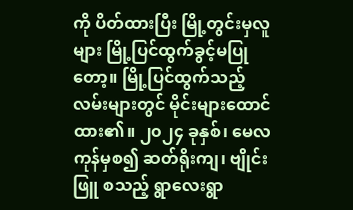ကို ပိတ်ထားပြီး မြို့တွင်းမှလူများ မြို့ပြင်ထွက်ခွင့်မပြုတော့။ မြို့ပြင်ထွက်သည့်လမ်းများတွင် မိုင်းများထောင်ထား၏။ ၂၀၂၄ ခုနှစ်၊ မေလကုန်မှစ၍ ဆတ်ရိုးကျ၊ ဗျိုင်းဖြူ စသည့် ရွာလေးရွာ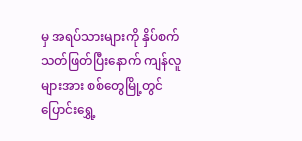မှ အရပ်သားများကို နှိပ်စက်သတ်ဖြတ်ပြီးနောက် ကျန်လူများအား စစ်တွေမြို့တွင် ပြောင်းရွှေ့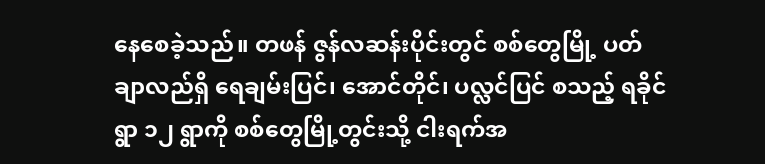နေစေခဲ့သည်။ တဖန် ဇွန်လဆန်းပိုင်းတွင် စစ်တွေမြို့ ပတ်ချာလည်ရှိ ရေချမ်းပြင်၊ အောင်တိုင်၊ ပလ္လင်ပြင် စသည့် ရခိုင်ရွာ ၁၂ ရွာကို စစ်တွေမြို့တွင်းသို့ ငါးရက်အ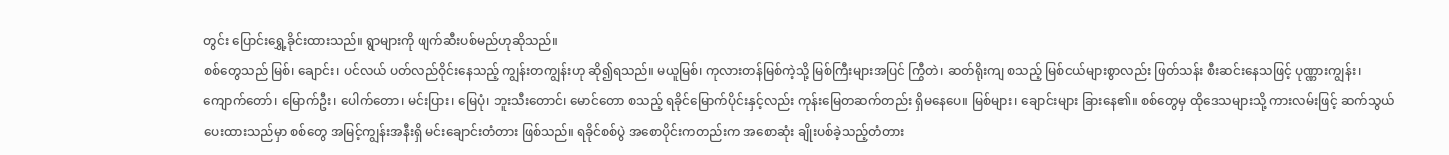တွင်း ပြောင်းရွှေ့ခိုင်းထားသည်။ ရွာများကို ဖျက်ဆီးပစ်မည်ဟုဆိုသည်။
စစ်တွေသည် မြစ်၊ ချောင်း၊ ပင်လယ် ပတ်လည်ဝိုင်းနေသည့် ကျွန်းတကျွန်းဟု ဆို၍ရသည်။ မယူမြစ်၊ ကုလားတန်မြစ်ကဲ့သို့ မြစ်ကြီးများအပြင် ကြွီတဲ၊ ဆတ်ရိုးကျ စသည့် မြစ်ငယ်များစွာလည်း ဖြတ်သန်း စီးဆင်းနေသဖြင့် ပုဏ္ဏားကျွန်း၊ ကျောက်တော်၊ မြောက်ဦး၊ ပေါက်တော၊ မင်းပြား၊ မြေပုံ၊ ဘူးသီးတောင်၊ မောင်တော စသည့် ရခိုင်မြောက်ပိုင်းနှင့်လည်း ကုန်းမြေတဆက်တည်း ရှိမနေပေ။ မြစ်များ၊ ချောင်းများ ခြားနေ၏။ စစ်တွေမှ ထိုဒေသများသို့ ကားလမ်းဖြင့် ဆက်သွယ်ပေးထားသည်မှာ စစ်တွေ အမြင့်ကျွန်းအနီးရှိ မင်းချောင်းတံတား ဖြစ်သည်။ ရခိုင်စစ်ပွဲ အစောပိုင်းကတည်းက အစောဆုံး ချိုးပစ်ခဲ့သည့်တံတား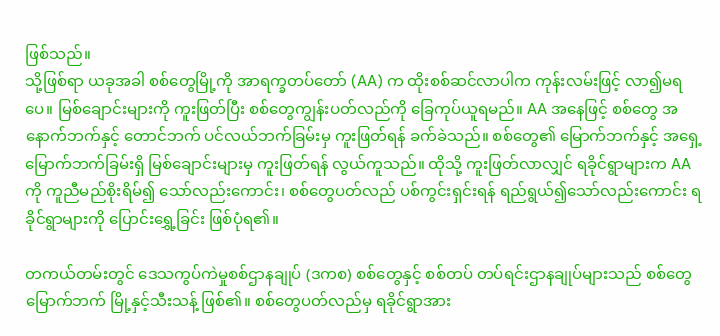ဖြစ်သည်။
သို့ဖြစ်ရာ ယခုအခါ စစ်တွေမြို့ကို အာရက္ခတပ်တော် (AA) က ထိုးစစ်ဆင်လာပါက ကုန်းလမ်းဖြင့် လာ၍မရပေ။ မြစ်ချောင်းများကို ကူးဖြတ်ပြီး စစ်တွေကျွန်းပတ်လည်ကို ခြေကုပ်ယူရမည်။ AA အနေဖြင့် စစ်တွေ အနောက်ဘက်နှင့် တောင်ဘက် ပင်လယ်ဘက်ခြမ်းမှ ကူးဖြတ်ရန် ခက်ခဲသည်။ စစ်တွေ၏ မြောက်ဘက်နှင့် အရှေ့မြောက်ဘက်ခြမ်းရှိ မြစ်ချောင်းများမှ ကူးဖြတ်ရန် လွယ်ကူသည်။ ထိုသို့ ကူးဖြတ်လာလျှင် ရခိုင်ရွာများက AA ကို ကူညီမည်စိုးရိမ်၍ သော်လည်းကောင်း၊ စစ်တွေပတ်လည် ပစ်ကွင်းရှင်းရန် ရည်ရွယ်၍သော်လည်းကောင်း ရခိုင်ရွာများကို ပြောင်းရွှေ့ခြင်း ဖြစ်ပုံရ၏။

တကယ်တမ်းတွင် ဒေသကွပ်ကဲမှုစစ်ဌာနချုပ် (ဒကစ) စစ်တွေနှင့် စစ်တပ် တပ်ရင်းဌာနချုပ်များသည် စစ်တွေမြောက်ဘက် မြို့နှင့်သီးသန့် ဖြစ်၏။ စစ်တွေပတ်လည်မှ ရခိုင်ရွာအား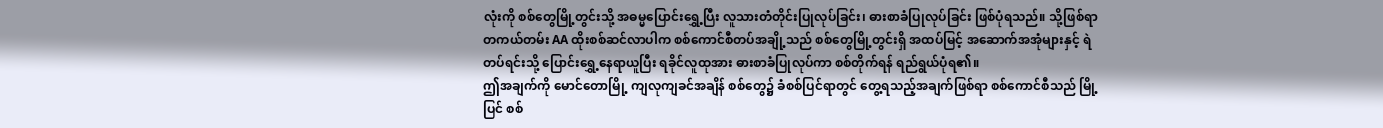လုံးကို စစ်တွေမြို့တွင်းသို့ အဓမ္မပြောင်းရွှေ့ပြီး လူသားတံတိုင်းပြုလုပ်ခြင်း၊ ဓားစာခံပြုလုပ်ခြင်း ဖြစ်ပုံရသည်။ သို့ဖြစ်ရာ တကယ်တမ်း AA ထိုးစစ်ဆင်လာပါက စစ်ကောင်စီတပ်အချို့သည် စစ်တွေမြို့တွင်းရှိ အထပ်မြင့် အဆောက်အအုံများနှင့် ရဲတပ်ရင်းသို့ ပြောင်းရွှေ့နေရာယူပြီး ရခိုင်လူထုအား ဓားစာခံပြုလုပ်ကာ စစ်တိုက်ရန် ရည်ရွယ်ပုံရ၏။
ဤအချက်ကို မောင်တောမြို့ ကျလုကျခင်အချိန် စစ်တွေ၌ ခံစစ်ပြင်ရာတွင် တွေ့ရသည့်အချက်ဖြစ်ရာ စစ်ကောင်စီသည် မြို့ပြင် စစ်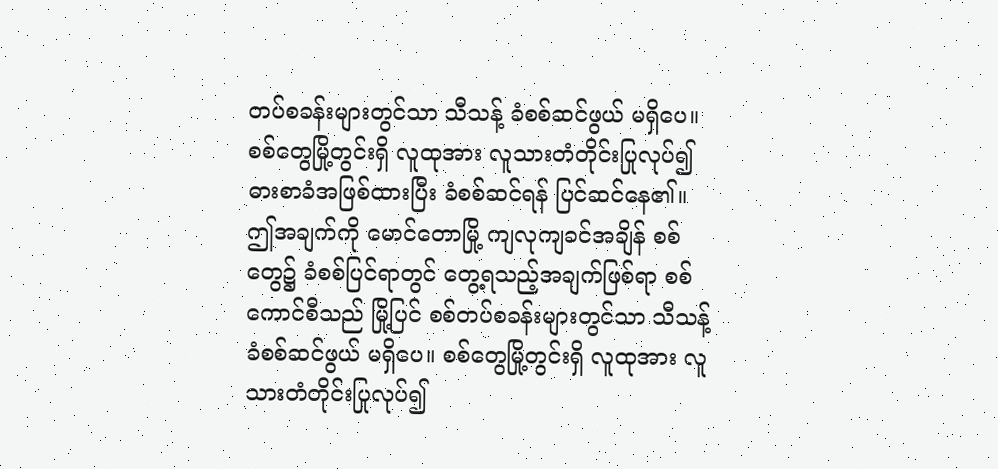တပ်စခန်းများတွင်သာ သီသန့် ခံစစ်ဆင်ဖွယ် မရှိပေ။ စစ်တွေမြို့တွင်းရှိ လူထုအား လူသားတံတိုင်းပြုလုပ်၍ ဓားစာခံအဖြစ်ထားပြီး ခံစစ်ဆင်ရန် ပြင်ဆင်နေ၏။
ဤအချက်ကို မောင်တောမြို့ ကျလုကျခင်အချိန် စစ်တွေ၌ ခံစစ်ပြင်ရာတွင် တွေ့ရသည့်အချက်ဖြစ်ရာ စစ်ကောင်စီသည် မြို့ပြင် စစ်တပ်စခန်းများတွင်သာ သီသန့် ခံစစ်ဆင်ဖွယ် မရှိပေ။ စစ်တွေမြို့တွင်းရှိ လူထုအား လူသားတံတိုင်းပြုလုပ်၍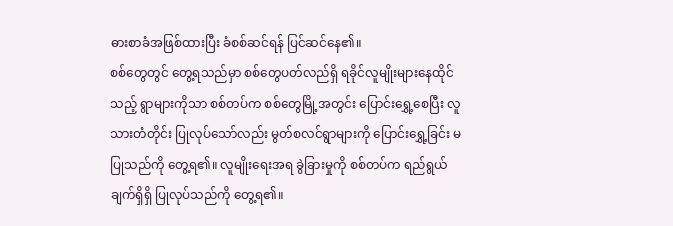ဓားစာခံအဖြစ်ထားပြီး ခံစစ်ဆင်ရန် ပြင်ဆင်နေ၏။
စစ်တွေတွင် တွေ့ရသည်မှာ စစ်တွေပတ်လည်ရှိ ရခိုင်လူမျိုးများနေထိုင်သည့် ရွာများကိုသာ စစ်တပ်က စစ်တွေမြို့အတွင်း ပြောင်းရွှေ့စေပြီး လူသားတံတိုင်း ပြုလုပ်သော်လည်း မွတ်စလင်ရွာများကို ပြောင်းရွှေ့ခြင်း မပြုသည်ကို တွေ့ရ၏။ လူမျိုးရေးအရ ခွဲခြားမှုကို စစ်တပ်က ရည်ရွယ်ချက်ရှိရှိ ပြုလုပ်သည်ကို တွေ့ရ၏။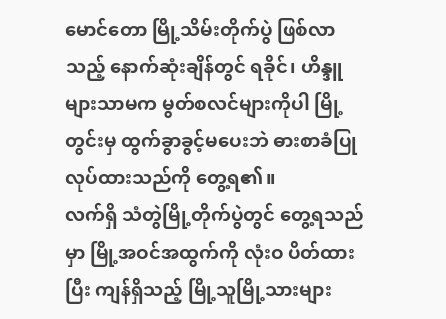မောင်တော မြို့သိမ်းတိုက်ပွဲ ဖြစ်လာသည့် နောက်ဆုံးချိန်တွင် ရခိုင်၊ ဟိန္ဒူများသာမက မွတ်စလင်များကိုပါ မြို့တွင်းမှ ထွက်ခွာခွင့်မပေးဘဲ ဓားစာခံပြုလုပ်ထားသည်ကို တွေ့ရ၏။
လက်ရှိ သံတွဲမြို့တိုက်ပွဲတွင် တွေ့ရသည်မှာ မြို့အဝင်အထွက်ကို လုံးဝ ပိတ်ထားပြီး ကျန်ရှိသည့် မြို့သူမြို့သားများ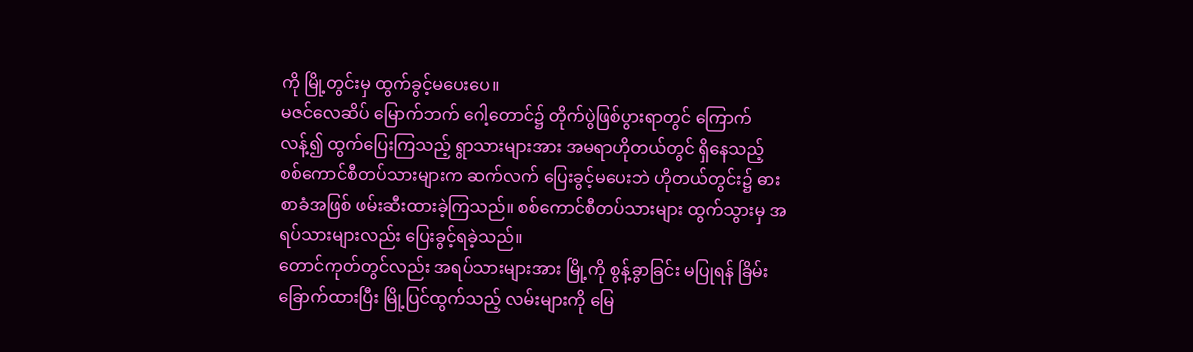ကို မြို့တွင်းမှ ထွက်ခွင့်မပေးပေ။
မဇင်လေဆိပ် မြောက်ဘက် ဂေါ့တောင်၌ တိုက်ပွဲဖြစ်ပွားရာတွင် ကြောက်လန့်၍ ထွက်ပြေးကြသည့် ရွာသားများအား အမရာဟိုတယ်တွင် ရှိနေသည့် စစ်ကောင်စီတပ်သားများက ဆက်လက် ပြေးခွင့်မပေးဘဲ ဟိုတယ်တွင်း၌ ဓားစာခံအဖြစ် ဖမ်းဆီးထားခဲ့ကြသည်။ စစ်ကောင်စီတပ်သားများ ထွက်သွားမှ အရပ်သားများလည်း ပြေးခွင့်ရခဲ့သည်။
တောင်ကုတ်တွင်လည်း အရပ်သားများအား မြို့ကို စွန့်ခွာခြင်း မပြုရန် ခြိမ်းခြောက်ထားပြီး မြို့ပြင်ထွက်သည့် လမ်းများကို မြေ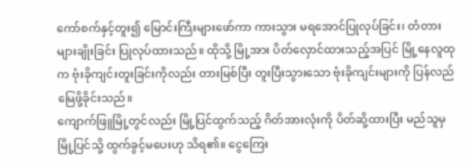ကော်စက်နှင့်တူး၍ မြောင်းကြီးများဖော်ကာ ကားသွား မရအောင်ပြုလုပ်ခြင်း၊ တံတားများချိုးခြင်း ပြုလုပ်ထားသည်။ ထိုသို့ မြို့အား ပိတ်လှောင်ထားသည့်အပြင် မြို့နေလူထုက ဗုံးခိုကျင်းတူးခြင်းကိုလည်း တားမြစ်ပြီး တူးပြီးသွားသော ဗုံးခိုကျင်းများကို ပြန်လည် မြေဖို့ခိုင်းသည်။
ကျောက်ဖြူမြို့တွင်လည်း မြို့ပြင်ထွက်သည့် ဂိတ်အားလုံးကို ပိတ်ဆို့ထားပြီး မည်သူမှ မြို့ပြင်သို့ ထွက်ခွင့်မပေးဟု သိရ၏။ ငွေကြေး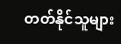တတ်နိုင်သူများ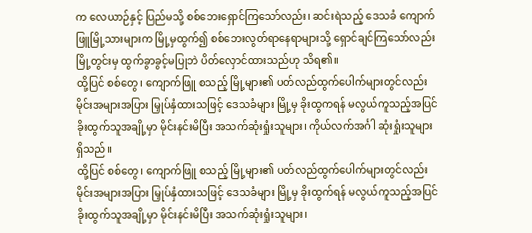က လေယာဉ်နှင့် ပြည်မသို့ စစ်ဘေးရှောင်ကြသော်လည်း၊ ဆင်းရဲသည့် ဒေသခံ ကျောက်ဖြူမြို့သားများက မြို့မှထွက်၍ စစ်ဘေးလွတ်ရာနေရာများသို့ ရှောင်ချင်ကြသော်လည်း မြို့တွင်းမှ ထွက်ခွာခွင့်မပြုဘဲ ပိတ်လှောင်ထားသည်ဟု သိရ၏။
ထို့ပြင် စစ်တွေ၊ ကျောက်ဖြူ စသည့် မြို့များ၏ ပတ်လည်ထွက်ပေါက်များတွင်လည်း မိုင်းအများအပြား မြှုပ်နှံထားသဖြင့် ဒေသခံများ မြို့မှ ခိုးထွကရန် မလွယ်ကူသည့်အပြင် ခိုးထွက်သူအချို့မှာ မိုင်းနင်းမိပြီး အသက်ဆုံးရှုံးသူများ၊ ကိုယ်လက်အင်္ဂါ ဆုံးရှုံးသူများ ရှိသည်။
ထို့ပြင် စစ်တွေ၊ ကျောက်ဖြူ စသည့် မြို့များ၏ ပတ်လည်ထွက်ပေါက်များတွင်လည်း မိုင်းအများအပြား မြှုပ်နှံထားသဖြင့် ဒေသခံများ မြို့မှ ခိုးထွက်ရန် မလွယ်ကူသည့်အပြင် ခိုးထွက်သူအချို့မှာ မိုင်းနင်းမိပြီး အသက်ဆုံးရှုံးသူများ၊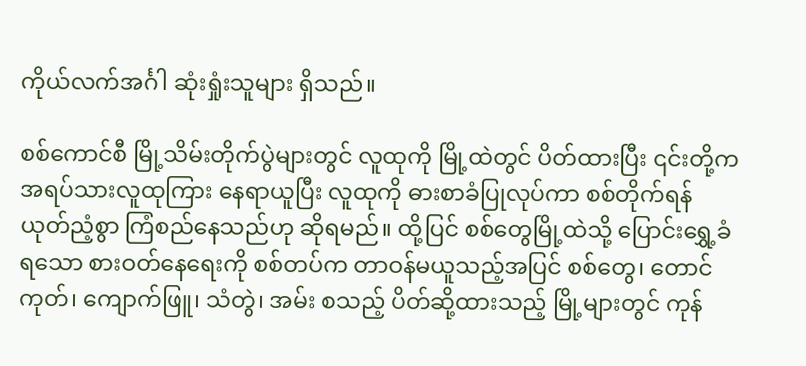ကိုယ်လက်အင်္ဂါ ဆုံးရှုံးသူများ ရှိသည်။

စစ်ကောင်စီ မြို့သိမ်းတိုက်ပွဲများတွင် လူထုကို မြို့ထဲတွင် ပိတ်ထားပြီး ၎င်းတို့က အရပ်သားလူထုကြား နေရာယူပြီး လူထုကို ဓားစာခံပြုလုပ်ကာ စစ်တိုက်ရန် ယုတ်ညံ့စွာ ကြံစည်နေသည်ဟု ဆိုရမည်။ ထို့ပြင် စစ်တွေမြို့ထဲသို့ ပြောင်းရွှေ့ခံရသော စားဝတ်နေရေးကို စစ်တပ်က တာဝန်မယူသည့်အပြင် စစ်တွေ၊ တောင်ကုတ်၊ ကျောက်ဖြူ၊ သံတွဲ၊ အမ်း စသည့် ပိတ်ဆို့ထားသည့် မြို့များတွင် ကုန်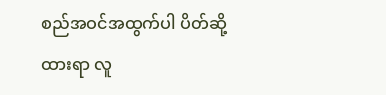စည်အဝင်အထွက်ပါ ပိတ်ဆို့ထားရာ လူ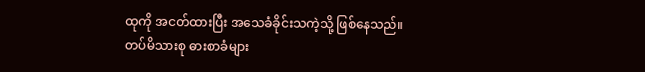ထုကို အငတ်ထားပြီး အသေခံခိုင်းသကဲ့သို့ ဖြစ်နေသည်။
တပ်မိသားစု ဓားစာခံများ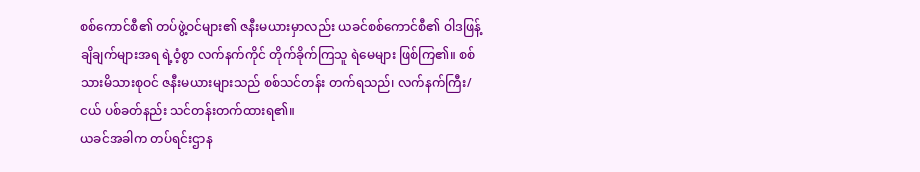စစ်ကောင်စီ၏ တပ်ဖွဲ့ဝင်များ၏ ဇနီးမယားမှာလည်း ယခင်စစ်ကောင်စီ၏ ဝါဒဖြန့်ချိချက်များအရ ရဲ့ဝံ့စွာ လက်နက်ကိုင် တိုက်ခိုက်ကြသူ ရဲမေများ ဖြစ်ကြ၏။ စစ်သားမိသားစုဝင် ဇနီးမယားများသည် စစ်သင်တန်း တက်ရသည်၊ လက်နက်ကြီး/ငယ် ပစ်ခတ်နည်း သင်တန်းတက်ထားရ၏။
ယခင်အခါက တပ်ရင်းဌာန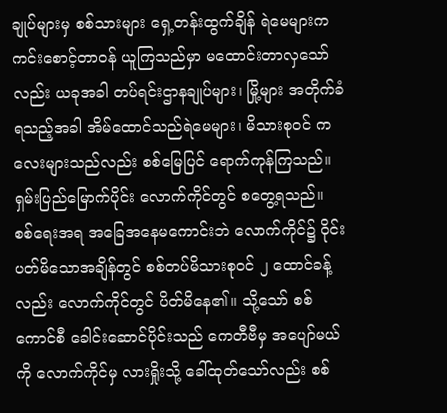ချုပ်များမှ စစ်သားများ ရှေ့တန်းထွက်ချိန် ရဲမေများက ကင်းစောင့်တာဝန် ယူကြသည်မှာ မထောင်းတာလှသော်လည်း ယခုအခါ တပ်ရင်းဌာနချုပ်များ၊ မြို့များ အတိုက်ခံရသည့်အခါ အိမ်ထောင်သည်ရဲမေများ၊ မိသားစုဝင် ကလေးများသည်လည်း စစ်မြေပြင် ရောက်ကုန်ကြသည်။
ရှမ်းပြည်မြောက်ပိုင်း လောက်ကိုင်တွင် စတွေ့ရသည်။ စစ်ရေးအရ အခြေအနေမကောင်းဘဲ လောက်ကိုင်၌ ဝိုင်းပတ်မိသောအချိန်တွင် စစ်တပ်မိသားစုဝင် ၂ ထောင်ခန့်လည်း လောက်ကိုင်တွင် ပိတ်မိနေ၏။ သို့သော် စစ်ကောင်စီ ခေါင်းဆောင်ပိုင်းသည် ကေတီဗီမှ အပျော်မယ်ကို လောက်ကိုင်မှ လားရှိုးသို့ ခေါ်ထုတ်သော်လည်း စစ်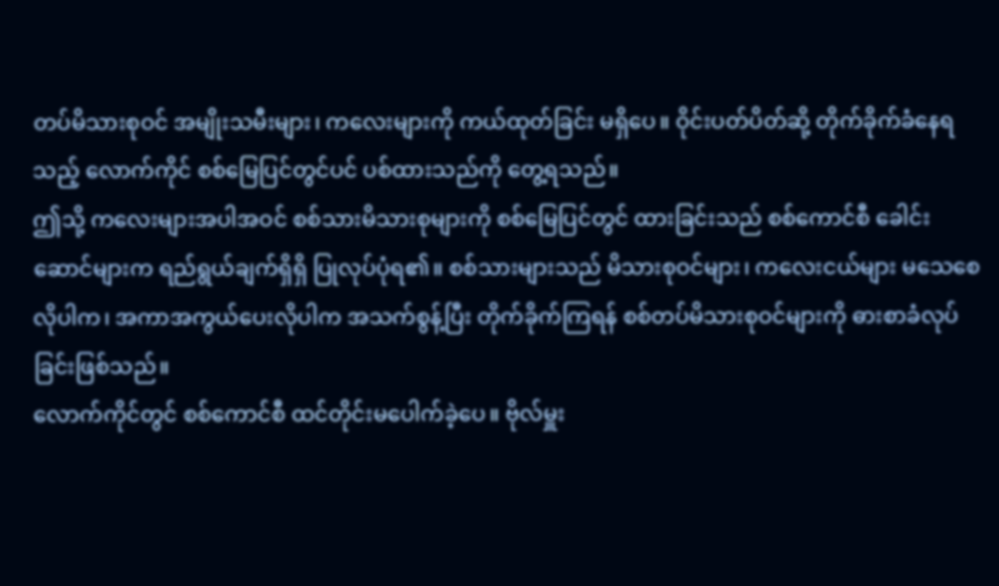တပ်မိသားစုဝင် အမျိုးသမီးများ၊ ကလေးများကို ကယ်ထုတ်ခြင်း မရှိပေ။ ဝိုင်းပတ်ပိတ်ဆို့ တိုက်ခိုက်ခံနေရသည့် လောက်ကိုင် စစ်မြေပြင်တွင်ပင် ပစ်ထားသည်ကို တွေ့ရသည်။
ဤသို့ ကလေးများအပါအဝင် စစ်သားမိသားစုများကို စစ်မြေပြင်တွင် ထားခြင်းသည် စစ်ကောင်စီ ခေါင်းဆောင်များက ရည်ရွယ်ချက်ရှိရှိ ပြုလုပ်ပုံရ၏။ စစ်သားများသည် မိသားစုဝင်များ၊ ကလေးငယ်များ မသေစေလိုပါက၊ အကာအကွယ်ပေးလိုပါက အသက်စွန့်ပြီး တိုက်ခိုက်ကြရန် စစ်တပ်မိသားစုဝင်များကို ဓားစာခံလုပ်ခြင်းဖြစ်သည်။
လောက်ကိုင်တွင် စစ်ကောင်စီ ထင်တိုင်းမပေါက်ခဲ့ပေ။ ဗိုလ်မှူး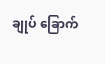ချုပ် ခြောက်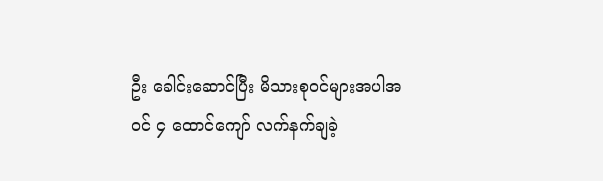ဦး ခေါင်းဆောင်ပြီး မိသားစုဝင်များအပါအဝင် ၄ ထောင်ကျော် လက်နက်ချခဲ့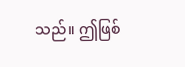သည်။ ဤဖြစ်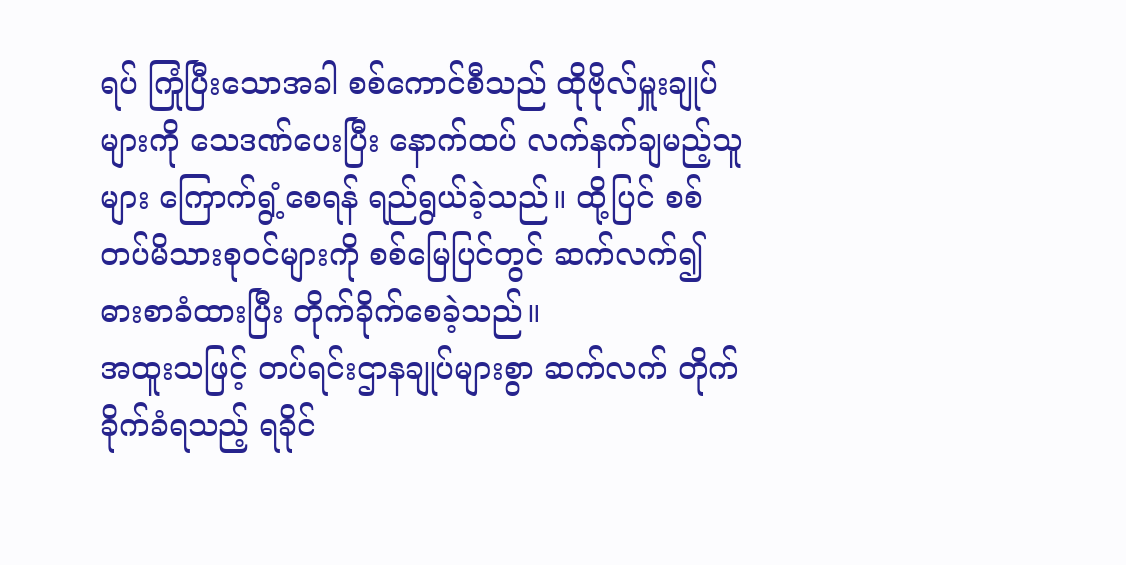ရပ် ကြုံပြီးသောအခါ စစ်ကောင်စီသည် ထိုဗိုလ်မှူးချုပ်များကို သေဒဏ်ပေးပြီး နောက်ထပ် လက်နက်ချမည့်သူများ ကြောက်ရွံ့စေရန် ရည်ရွယ်ခဲ့သည်။ ထို့ပြင် စစ်တပ်မိသားစုဝင်များကို စစ်မြေပြင်တွင် ဆက်လက်၍ ဓားစာခံထားပြီး တိုက်ခိုက်စေခဲ့သည်။
အထူးသဖြင့် တပ်ရင်းဌာနချုပ်များစွာ ဆက်လက် တိုက်ခိုက်ခံရသည့် ရခိုင်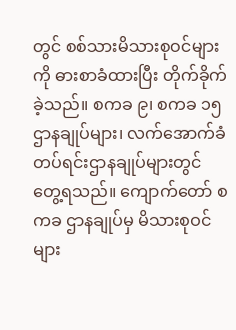တွင် စစ်သားမိသားစုဝင်များကို ဓားစာခံထားပြီး တိုက်ခိုက်ခဲ့သည်။ စကခ ၉၊ စကခ ၁၅ ဌာနချုပ်များ၊ လက်အောက်ခံ တပ်ရင်းဌာနချုပ်များတွင် တွေ့ရသည်။ ကျောက်တော် စကခ ဌာနချုပ်မှ မိသားစုဝင်များ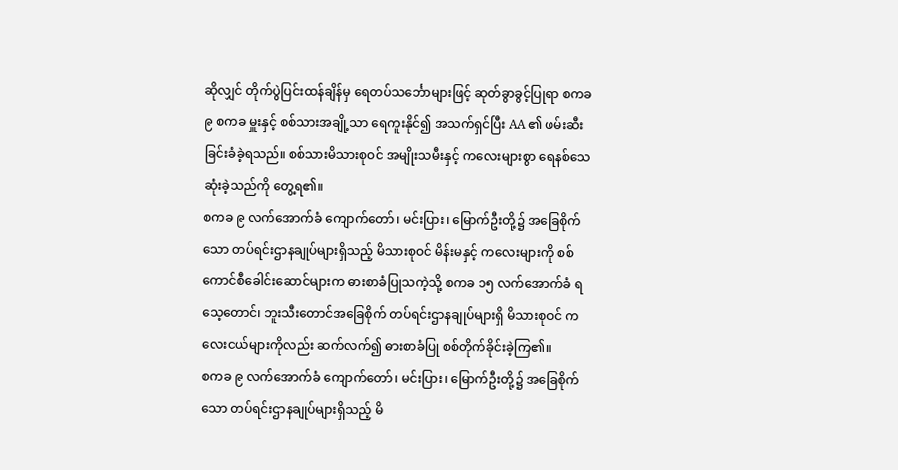ဆိုလျှင် တိုက်ပွဲပြင်းထန်ချိန်မှ ရေတပ်သင်္ဘောများဖြင့် ဆုတ်ခွာခွင့်ပြုရာ စကခ ၉ စကခ မှူးနှင့် စစ်သားအချို့သာ ရေကူးနိုင်၍ အသက်ရှင်ပြီး AA ၏ ဖမ်းဆီးခြင်းခံခဲ့ရသည်။ စစ်သားမိသားစုဝင် အမျိုးသမီးနှင့် ကလေးများစွာ ရေနစ်သေဆုံးခဲ့သည်ကို တွေ့ရ၏။
စကခ ၉ လက်အောက်ခံ ကျောက်တော်၊ မင်းပြား၊ မြောက်ဦးတို့၌ အခြေစိုက်သော တပ်ရင်းဌာနချုပ်များရှိသည့် မိသားစုဝင် မိန်းမနှင့် ကလေးများကို စစ်ကောင်စီခေါင်းဆောင်များက ဓားစာခံပြုသကဲ့သို့ စကခ ၁၅ လက်အောက်ခံ ရသေ့တောင်၊ ဘူးသီးတောင်အခြေစိုက် တပ်ရင်းဌာနချုပ်များရှိ မိသားစုဝင် ကလေးငယ်များကိုလည်း ဆက်လက်၍ ဓားစာခံပြု စစ်တိုက်ခိုင်းခဲ့ကြ၏။
စကခ ၉ လက်အောက်ခံ ကျောက်တော်၊ မင်းပြား၊ မြောက်ဦးတို့၌ အခြေစိုက်သော တပ်ရင်းဌာနချုပ်များရှိသည့် မိ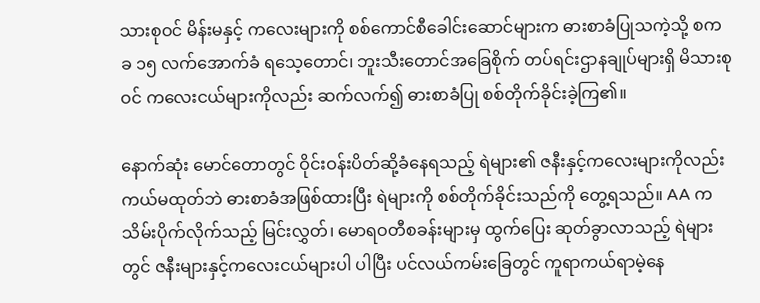သားစုဝင် မိန်းမနှင့် ကလေးများကို စစ်ကောင်စီခေါင်းဆောင်များက ဓားစာခံပြုသကဲ့သို့ စကခ ၁၅ လက်အောက်ခံ ရသေ့တောင်၊ ဘူးသီးတောင်အခြေစိုက် တပ်ရင်းဌာနချုပ်များရှိ မိသားစုဝင် ကလေးငယ်များကိုလည်း ဆက်လက်၍ ဓားစာခံပြု စစ်တိုက်ခိုင်းခဲ့ကြ၏။

နောက်ဆုံး မောင်တောတွင် ဝိုင်းဝန်းပိတ်ဆို့ခံနေရသည့် ရဲများ၏ ဇနီးနှင့်ကလေးများကိုလည်း ကယ်မထုတ်ဘဲ ဓားစာခံအဖြစ်ထားပြီး ရဲများကို စစ်တိုက်ခိုင်းသည်ကို တွေ့ရသည်။ AA က သိမ်းပိုက်လိုက်သည့် မြင်းလွှတ်၊ မောရဝတီစခန်းများမှ ထွက်ပြေး ဆုတ်ခွာလာသည့် ရဲများတွင် ဇနီးများနှင့်ကလေးငယ်များပါ ပါပြီး ပင်လယ်ကမ်းခြေတွင် ကူရာကယ်ရာမဲ့နေ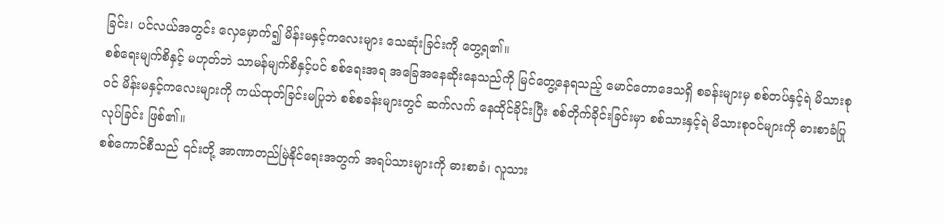ခြင်း၊ ပင်လယ်အတွင်း လှေမှောက်၍ မိန်းမနှင့်ကလေးများ သေဆုံးခြင်းကို တွေ့ရ၏။
စစ်ရေးမျက်စိနှင့် မဟုတ်ဘဲ သာမန်မျက်စိနှင့်ပင် စစ်ရေးအရ အခြေအနေဆိုးနေသည်ကို မြင်တွေ့နေရသည့် မောင်တောဒေသရှိ စခန်းများမှ စစ်တပ်နှင့်ရဲ မိသားစုဝင် မိန်းမနှင့်ကလေးများကို ကယ်ထုတ်ခြင်းမပြုဘဲ စစ်စခန်းများတွင် ဆက်လက် နေထိုင်ခိုင်းပြီး စစ်တိုက်ခိုင်းခြင်းမှာ စစ်သားနှင့်ရဲ မိသားစုဝင်များကို ဓားစာခံပြုလုပ်ခြင်း ဖြစ်၏။
စစ်ကောင်စီသည် ၎င်းတို့ အာဏာတည်မြဲနိုင်ရေးအတွက် အရပ်သားများကို ဓားစာခံ၊ လူသား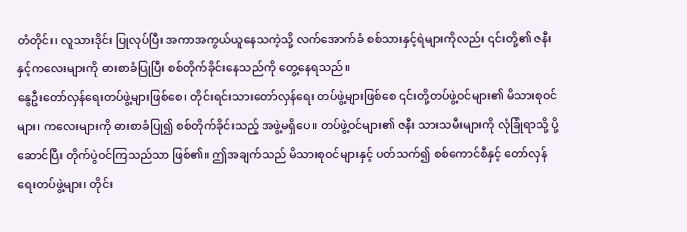တံတိုင်း၊ လူသားဒိုင်း ပြုလုပ်ပြီး အကာအကွယ်ယူနေသကဲ့သို့ လက်အောက်ခံ စစ်သားနှင့်ရဲများကိုလည်း ၎င်းတို့၏ ဇနီးနှင့်ကလေးများကို ဓားစာခံပြုပြီး စစ်တိုက်ခိုင်းနေသည်ကို တွေ့နေရသည်။
နွေဦးတော်လှန်ရေးတပ်ဖွဲ့များဖြစ်စေ၊ တိုင်းရင်းသားတော်လှန်ရေး တပ်ဖွဲ့များဖြစ်စေ ၎င်းတို့တပ်ဖွဲ့ဝင်များ၏ မိသားစုဝင်များ၊ ကလေးများကို ဓားစာခံပြု၍ စစ်တိုက်ခိုင်းသည့် အဖွဲ့မရှိပေ။ တပ်ဖွဲ့ဝင်များ၏ ဇနီး သားသမီးများကို လုံခြုံရာသို့ ပို့ဆောင်ပြီး တိုက်ပွဲဝင်ကြသည်သာ ဖြစ်၏။ ဤအချက်သည် မိသားစုဝင်များနှင့် ပတ်သက်၍ စစ်ကောင်စီနှင့် တော်လှန်ရေးတပ်ဖွဲ့များ၊ တိုင်း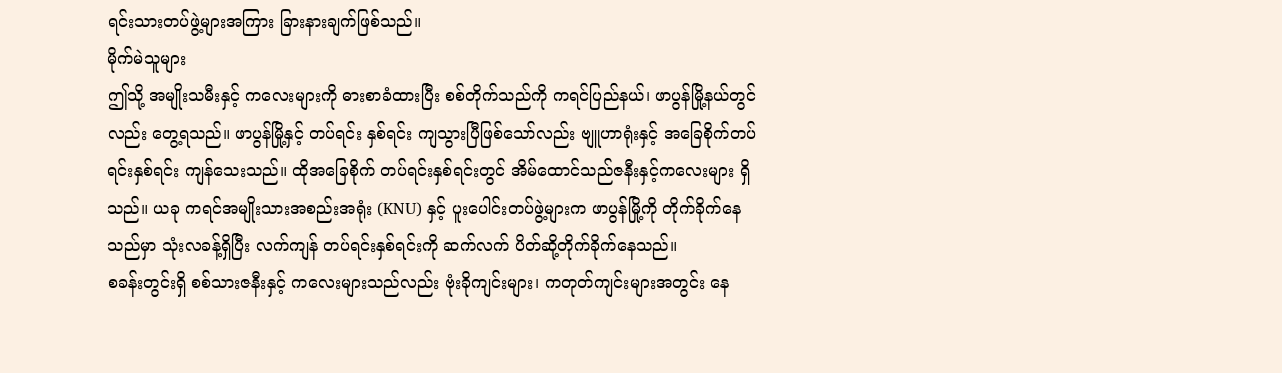ရင်းသားတပ်ဖွဲ့များအကြား ခြားနားချက်ဖြစ်သည်။
မိုက်မဲသူများ
ဤသို့ အမျိုးသမီးနှင့် ကလေးများကို ဓားစာခံထားပြီး စစ်တိုက်သည်ကို ကရင်ပြည်နယ်၊ ဖာပွန်မြို့နယ်တွင်လည်း တွေ့ရသည်။ ဖာပွန်မြို့နှင့် တပ်ရင်း နှစ်ရင်း ကျသွားပြီဖြစ်သော်လည်း ဗျူဟာရုံးနှင့် အခြေစိုက်တပ်ရင်းနှစ်ရင်း ကျန်သေးသည်။ ထိုအခြေစိုက် တပ်ရင်းနှစ်ရင်းတွင် အိမ်ထောင်သည်ဇနီးနှင့်ကလေးများ ရှိသည်။ ယခု ကရင်အမျိုးသားအစည်းအရုံး (KNU) နှင့် ပူးပေါင်းတပ်ဖွဲ့များက ဖာပွန်မြို့ကို တိုက်ခိုက်နေသည်မှာ သုံးလခန့်ရှိပြီး လက်ကျန် တပ်ရင်းနှစ်ရင်းကို ဆက်လက် ပိတ်ဆို့တိုက်ခိုက်နေသည်။
စခန်းတွင်းရှိ စစ်သားဇနီးနှင့် ကလေးများသည်လည်း ဗုံးခိုကျင်းများ၊ ကတုတ်ကျင်းများအတွင်း နေ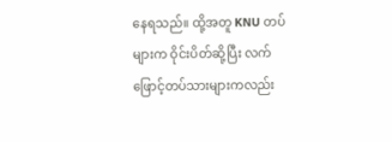နေရသည်။ ထို့အတူ KNU တပ်များက ဝိုင်းပိတ်ဆို့ပြီး လက်ဖြောင့်တပ်သားများကလည်း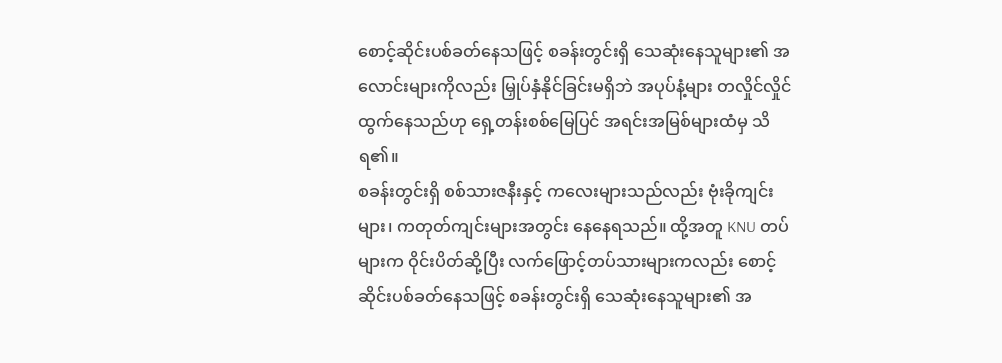စောင့်ဆိုင်းပစ်ခတ်နေသဖြင့် စခန်းတွင်းရှိ သေဆုံးနေသူများ၏ အလောင်းများကိုလည်း မြှုပ်နှံနိုင်ခြင်းမရှိဘဲ အပုပ်နံ့များ တလှိုင်လှိုင် ထွက်နေသည်ဟု ရှေ့တန်းစစ်မြေပြင် အရင်းအမြစ်များထံမှ သိရ၏။
စခန်းတွင်းရှိ စစ်သားဇနီးနှင့် ကလေးများသည်လည်း ဗုံးခိုကျင်းများ၊ ကတုတ်ကျင်းများအတွင်း နေနေရသည်။ ထို့အတူ KNU တပ်များက ဝိုင်းပိတ်ဆို့ပြီး လက်ဖြောင့်တပ်သားများကလည်း စောင့်ဆိုင်းပစ်ခတ်နေသဖြင့် စခန်းတွင်းရှိ သေဆုံးနေသူများ၏ အ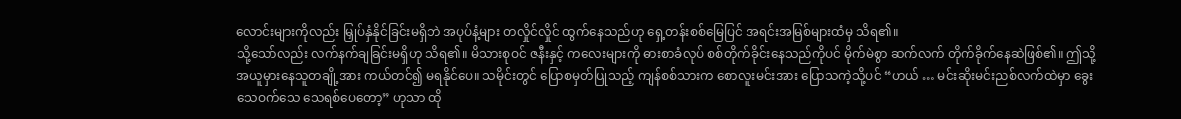လောင်းများကိုလည်း မြှုပ်နှံနိုင်ခြင်းမရှိဘဲ အပုပ်နံ့များ တလှိုင်လှိုင် ထွက်နေသည်ဟု ရှေ့တန်းစစ်မြေပြင် အရင်းအမြစ်များထံမှ သိရ၏။
သို့သော်လည်း လက်နက်ချခြင်းမရှိဟု သိရ၏။ မိသားစုဝင် ဇနီးနှင့် ကလေးများကို ဓားစာခံလုပ် စစ်တိုက်ခိုင်းနေသည်ကိုပင် မိုက်မဲစွာ ဆက်လက် တိုက်ခိုက်နေဆဲဖြစ်၏။ ဤသို့ အယူမှားနေသူတချို့အား ကယ်တင်၍ မရနိုင်ပေ။ သမိုင်းတွင် ပြောစမှတ်ပြုသည့် ကျန်စစ်သားက စောလူးမင်းအား ပြောသကဲ့သို့ပင် “ဟယ် … မင်းဆိုးမင်းညစ်လက်ထဲမှာ ခွေးသေဝက်သေ သေရစ်ပေတော့” ဟုသာ ထို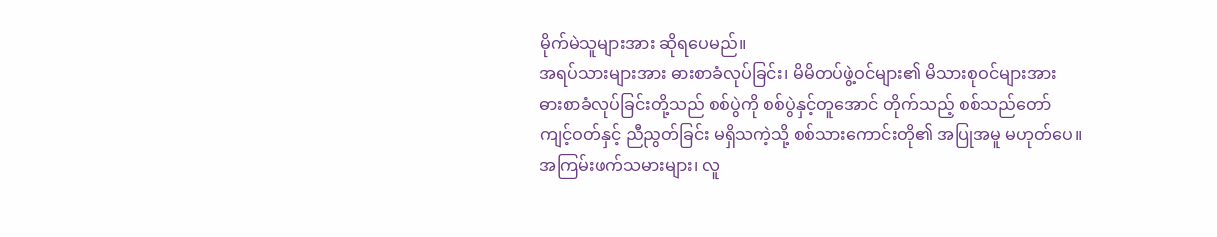မိုက်မဲသူများအား ဆိုရပေမည်။
အရပ်သားများအား ဓားစာခံလုပ်ခြင်း၊ မိမိတပ်ဖွဲ့ဝင်များ၏ မိသားစုဝင်များအား ဓားစာခံလုပ်ခြင်းတို့သည် စစ်ပွဲကို စစ်ပွဲနှင့်တူအောင် တိုက်သည့် စစ်သည်တော်ကျင့်ဝတ်နှင့် ညီညွတ်ခြင်း မရှိသကဲ့သို့ စစ်သားကောင်းတို၏ အပြုအမူ မဟုတ်ပေ။ အကြမ်းဖက်သမားများ၊ လူ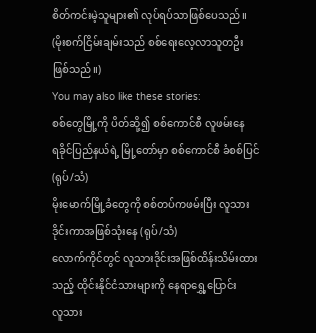စိတ်ကင်းမဲ့သူများ၏ လုပ်ရပ်သာဖြစ်ပေသည်။
(မိုးစက်ငြိမ်းချမ်းသည် စစ်ရေးလေ့လာသူတဦး ဖြစ်သည်။)
You may also like these stories:
စစ်တွေမြို့ကို ပိတ်ဆို့၍ စစ်ကောင်စီ လူဖမ်းနေ
ရခိုင်ပြည်နယ်ရဲ့ မြို့တော်မှာ စစ်ကောင်စီ ခံစစ်ပြင် (ရုပ်/သံ)
မိုးမောက်မြို့ခံတွေကို စစ်တပ်ကဖမ်းပြီး လူသားဒိုင်းကာအဖြစ်သုံးနေ (ရုပ်/သံ)
လောက်ကိုင်တွင် လူသားဒိုင်းအဖြစ်ထိန်းသိမ်းထားသည့် ထိုင်းနိုင်ငံသားများကို နေရာရွှေ့ပြောင်း
လူသား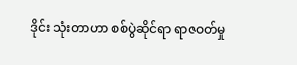ဒိုင်း သုံးတာဟာ စစ်ပွဲဆိုင်ရာ ရာဇဝတ်မှု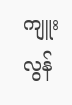ကျူးလွန်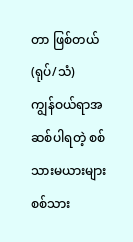တာ ဖြစ်တယ် (ရုပ်/သံ)
ကျွန်ဝယ်ရာအဆစ်ပါရတဲ့ စစ်သားမယားများ
စစ်သား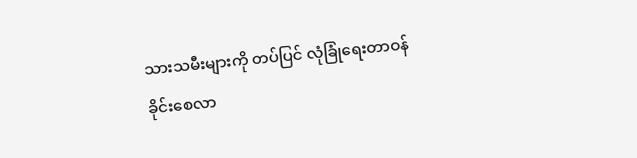သားသမီးများကို တပ်ပြင် လုံခြုံရေးတာဝန် ခိုင်းစေလာ